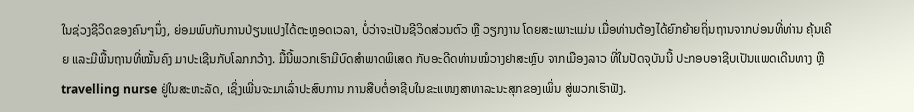ໃນຊ່ວງຊີວິດຂອງຄົນໆນຶ່ງ, ຍ່ອມພົບກັບການປ່ຽນແປງໄດ້ຕະຫຼອດເວລາ, ບໍ່ວ່າຈະເປັນຊີວິດສ່ວນຕົວ ຫຼື ວຽກງານ ໂດຍສະເພາະແມ່ນ ເມື່ອທ່ານຕ້ອງໄດ້ຍົກຍ້າຍຖິ່ນຖານຈາກບ່ອນທີ່ທ່ານ ຄຸ້ນເຄີຍ ແລະມີພື້ນຖານທີ່ໝັ້ນຄົງ ມາປະເຊີນກັບໂລກກວ້າງ. ມື້ນີ້ພວກເຮົາມີບົດສຳພາດພິເສດ ກັບອະດີດທ່ານໝໍວາງຢາສະຫຼົບ ຈາກເມືອງລາວ ທີ່ໃນປັດຈຸບັນນີ້ ປະກອບອາຊີບເປັນແພດເດີນທາງ ຫຼື travelling nurse ຢູ່ໃນສະຫະລັດ, ເຊິ່ງເພີ່ນຈະມາເລົ່າປະສົບການ ການສືບຕໍ່ອາຊີບໃນຂະແໜງສາທາລະນະສຸກຂອງເພິ່ນ ສູ່ພວກເຮົາຟັງ.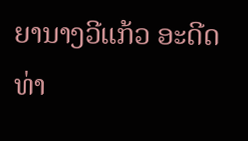ຍານາງວີແກ້ວ ອະດີດທ່າ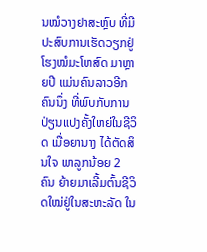ນໝໍວາງຢາສະຫຼົບ ທີ່ມີປະສົບການເຮັດວຽກຢູ່ໂຮງໝໍມະໂຫສົດ ມາຫຼາຍປີ ແມ່ນຄົນລາວອີກຄົນນຶ່ງ ທີ່ພົບກັບການປ່ຽນແປງຄັ້ງໃຫຍ່ໃນຊີວິດ ເມື່ອຍານາງ ໄດ້ຕັດສິນໃຈ ພາລູກນ້ອຍ 2 ຄົນ ຍ້າຍມາເລີ້ມຕົ້ນຊີວິດໃໝ່ຢູ່ໃນສະຫະລັດ ໃນ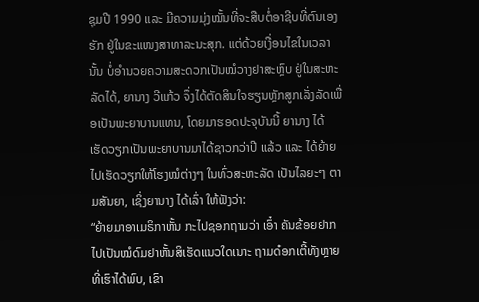ຊຸມປີ 1990 ແລະ ມີຄວາມມຸ່ງໝັ້ນທີ່ຈະສືບຕໍ່ອາຊີບທີ່ຕົນເອງຮັກ ຢູ່ໃນຂະແໜງສາທາລະນະສຸກ. ແຕ່ດ້ວຍເງື່ອນໄຂໃນເວລານັ້ນ ບໍ່ອໍານວຍຄວາມສະດວກເປັນໝໍວາງຢາສະຫຼົບ ຢູ່ໃນສະຫະລັດໄດ້, ຍານາງ ວີແກ້ວ ຈຶ່ງໄດ້ຕັດສິນໃຈຮຽນຫຼັກສູກເລັ່ງລັດເພື່ອເປັນພະຍາບານແທນ, ໂດຍມາຮອດປະຈຸບັນນີ້ ຍານາງ ໄດ້ເຮັດວຽກເປັນພະຍາບານມາໄດ້ຊາວກວ່າປີ ແລ້ວ ແລະ ໄດ້ຍ້າຍໄປເຮັດວຽກໃຫ້ໂຮງໝໍຕ່າງໆ ໃນທົ່ວສະຫະລັດ ເປັນໄລຍະໆ ຕາມສັນຍາ, ເຊິ່ງຍານາງ ໄດ້ເລົ່າ ໃຫ້ຟັງວ່າ:
“ຍ້າຍມາອາເມຣິກາຫັ້ນ ກະໄປຊອກຖາມວ່າ ເອົ໋າ ຄັນຂ້ອຍຢາກໄປເປັນໝໍດົມຢາຫັ້ນສິເຮັດແນວໃດເນາະ ຖາມດ໋ອກເຕີ້ທັງຫຼາຍທີ່ເຮົາໄດ້ພົບ, ເຂົາ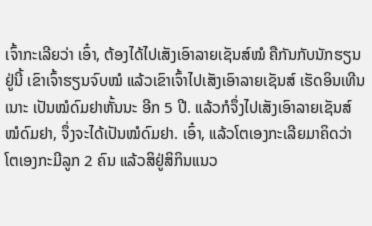ເຈົ້າກະເລີຍວ່າ ເອົ໋າ, ຕ້ອງໄດ້ໄປເສັງເອົາລາຍເຊັນສ໌ໝໍ ຄືກັນກັບນັກຮຽນຢູ່ນີ້ ເຂົາເຈົ້າຮຽນຈົບໝໍ ແລ້ວເຂົາເຈົ້າໄປເສັງເອົາລາຍເຊັນສ໌ ເຮັດອິນເທີນເນາະ ເປັນໝໍດົມຢາຫັ້ນນະ ອີກ 5 ປີ. ແລ້ວກໍຈຶ່ງໄປເສັງເອົາລາຍເຊັນສ໌ ໝໍດົມຢາ, ຈຶ່ງຈະໄດ້ເປັນໝໍດົມຢາ. ເອົ໋າ, ແລ້ວໂຕເອງກະເລີຍມາຄິດວ່າ ໂຕເອງກະມີລູກ 2 ຄົນ ແລ້ວສິຢູ່ສິກິນແນວ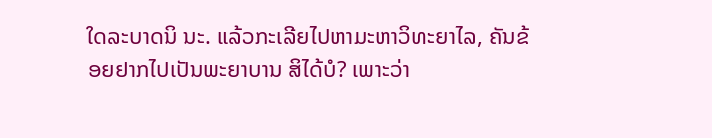ໃດລະບາດນິ ນະ. ແລ້ວກະເລີຍໄປຫາມະຫາວິທະຍາໄລ, ຄັນຂ້ອຍຢາກໄປເປັນພະຍາບານ ສິໄດ້ບໍ? ເພາະວ່າ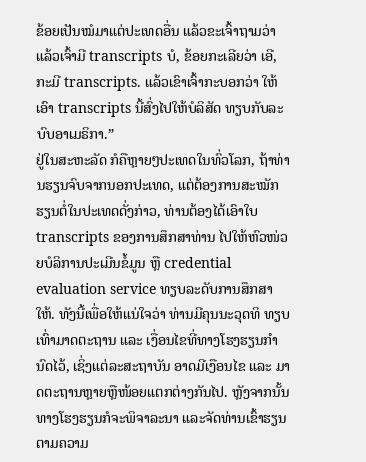ຂ້ອຍເປັນໝໍມາແຕ່ປະເທດອື່ນ ແລ້ວຂະເຈົ້າຖາມວ່າ ແລ້ວເຈົ້າມີ transcripts ບໍ, ຂ້ອຍກະເລີຍວ່າ ເອີ, ກະມີ transcripts. ແລ້ວເຂົາເຈົ້າກະບອກວ່າ ໃຫ້ເອົາ transcripts ນີ້ສົ່ງໄປໃຫ້ບໍລິສັດ ທຽບກັບລະບົບອາເມຣິກາ.”
ຢູ່ໃນສະຫະລັດ ກໍຄືຫຼາຍໆປະເທດໃນທົ່ວໂລກ, ຖ້າທ່ານຮຽນຈົບຈາກນອກປະເທດ, ແຕ່ຕ້ອງການສະໝັກຮຽນຕໍ່ໃນປະເທດດັ່ງກ່າວ, ທ່ານຕ້ອງໄດ້ເອົາໃບ transcripts ຂອງການສຶກສາທ່ານ ໄປໃຫ້ຫົວໜ່ວຍບໍລິການປະເມີນຂໍ້ມູນ ຫຼື credential evaluation service ທຽບລະດັບການສຶກສາໃຫ້. ທັງນີ້ເພື່ອໃຫ້ແນ່ໃຈວ່າ ທ່ານມີຄຸນນະວຸດທິ ທຽບເທົ່າມາດຕະຖານ ແລະ ເງື່ອນໄຂທີ່ທາງໂຮງຮຽນກຳນົດໄວ້, ເຊິ່ງແຕ່ລະສະຖາບັນ ອາດມີເງືອນໄຂ ແລະ ມາດຕະຖານຫຼາຍຫຼືໜ້ອຍແຕກຕ່າງກັນໄປ. ຫຼັງຈາກນັ້ນ ທາງໂຮງຮຽນກໍຈະພິຈາລະນາ ແລະຈັດທ່ານເຂົ້າຮຽນຕາມຄວາມ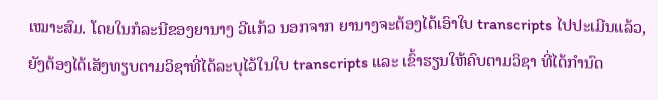ເໝາະສົມ. ໂດຍໃນກໍລະນີຂອງຍານາງ ວີແກ້ວ ນອກຈາກ ຍານາງຈະຕ້ອງໄດ້ເອົາໃບ transcripts ໄປປະເມີນແລ້ວ, ຍັງຕ້ອງໄດ້ເສັງທຽບຕາມວິຊາທີ່ໄດ້ລະບຸໄວ້ໃນໃບ transcripts ແລະ ເຂົ້າຮຽນໃຫ້ຄົບຕາມວິຊາ ທີ່ໄດ້ກຳນົດ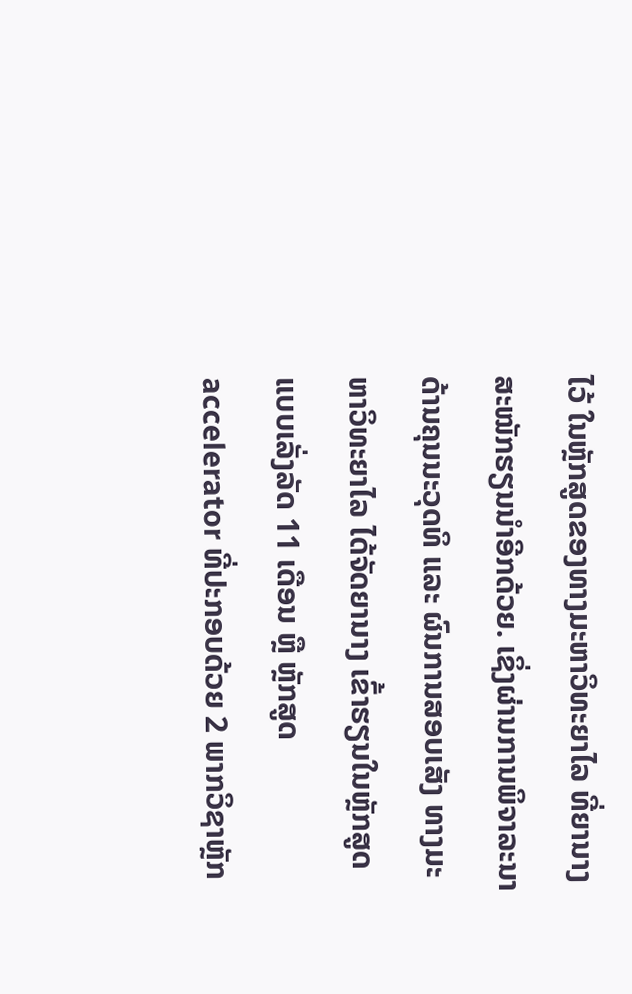ໄວ້ ໃນຫຼັກສູດຂອງທາງມະຫາວິທະຍາໄລ ທີ່ຍານາງ ສະໝັກຮຽນນຳອີກດ້ວຍ. ເຊິ່ງຜ່ານການພິຈາລະນາດ້ານຄຸນນະວຸດທິ ແລະ ຜົນການສອບເສັງ ທາງມະຫາວິທະຍາໄລ ໄດ້ຈັດຍານາງ ເຂົ້າຮຽນໃນຫຼັກສູດແບບເລັ່ງລັດ 11 ເດືອນ ຫຼື ຫຼັກສູດ accelerator ທີ່ປະກອບດ້ວຍ 2 ພາກວິຊາຫຼັກ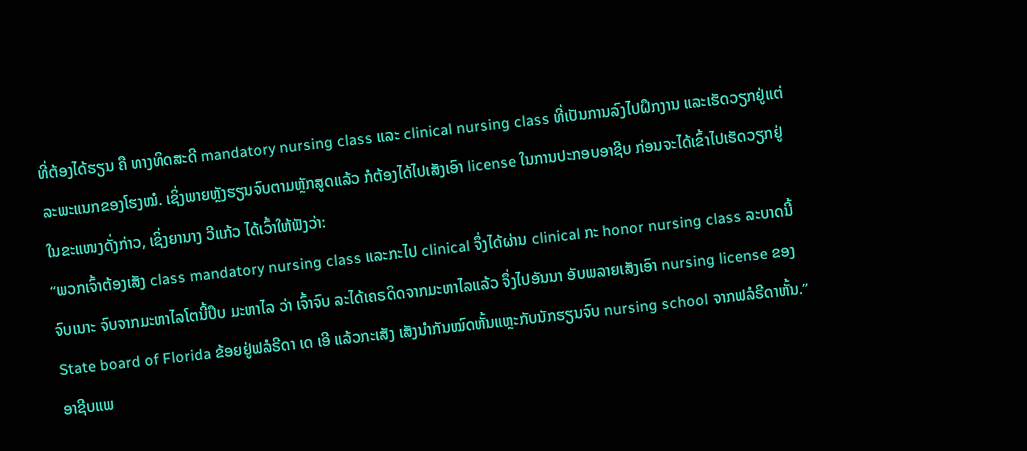ທີ່ຕ້ອງໄດ້ຮຽນ ຄື ທາງທິດສະດີ mandatory nursing class ແລະ clinical nursing class ທີ່ເປັນການລົງໄປຝຶກງານ ແລະເຮັດວຽກຢູ່ແຕ່ລະພະແນກຂອງໂຮງໝໍ. ເຊິ່ງພາຍຫຼັງຮຽນຈົບຕາມຫຼັກສູດແລ້ວ ກໍຕ້ອງໄດ້ໄປເສັງເອົາ license ໃນການປະກອບອາຊີບ ກ່ອນຈະໄດ້ເຂົ້າໄປເຮັດວຽກຢູ່ໃນຂະແໜງດັ່ງກ່າວ, ເຊິ່ງຍານາງ ວີແກ້ວ ໄດ້ເວົ້າໃຫ້ຟັງວ່າ:
“ພວກເຈົ້າຕ້ອງເສັງ class mandatory nursing class ແລະກະໄປ clinical ຈຶ່ງໄດ້ຜ່ານ clinical ກະ honor nursing class ລະບາດນີ້ ຈົບເນາະ ຈົບຈາກມະຫາໄລໂຕນີ້ປຶບ ມະຫາໄລ ວ່າ ເຈົ້າຈົບ ລະໄດ້ເຄຣດິດຈາກມະຫາໄລແລ້ວ ຈຶ່ງໄປອັນນາ ອັບພລາຍເສັງເອົາ nursing license ຂອງ State board of Florida ຂ້ອຍຢູ່ຟລໍຣີດາ ເດ ເອີ ແລ້ວກະເສັງ ເສັງນຳກັນໝົດຫັ້ນແຫຼະກັບນັກຮຽນຈົບ nursing school ຈາກຟລໍຣີດາຫັ້ນ.”
ອາຊີບແພ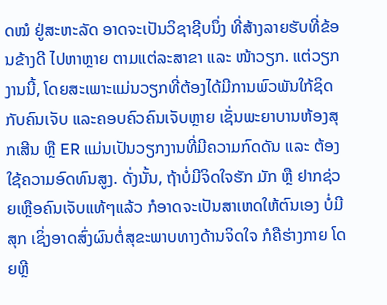ດໝໍ ຢູ່ສະຫະລັດ ອາດຈະເປັນວິຊາຊີບນຶ່ງ ທີ່ສ້າງລາຍຮັບທີ່ຂ້ອນຂ້າງດີ ໄປຫາຫຼາຍ ຕາມແຕ່ລະສາຂາ ແລະ ໜ້າວຽກ. ແຕ່ວຽກງານນີ້, ໂດຍສະເພາະແມ່ນວຽກທີ່ຕ້ອງໄດ້ມີການພົວພັນໃກ້ຊິດກັບຄົນເຈັບ ແລະຄອບຄົວຄົນເຈັບຫຼາຍ ເຊັ່ນພະຍາບານຫ້ອງສຸກເສີນ ຫຼື ER ແມ່ນເປັນວຽກງານທີ່ມີຄວາມກົດດັນ ແລະ ຕ້ອງໃຊ້ຄວາມອົດທົນສູງ. ດັ່ງນັ້ນ, ຖ້າບໍ່ມີຈິດໃຈຮັກ ມັກ ຫຼື ຢາກຊ່ວຍເຫຼືອຄົນເຈັບແທ້ໆແລ້ວ ກໍອາດຈະເປັນສາເຫດໃຫ້ຕົນເອງ ບໍ່ມີສຸກ ເຊິ່ງອາດສົ່ງຜົນຕໍ່ສຸຂະພາບທາງດ້ານຈິດໃຈ ກໍຄືຮ່າງກາຍ ໂດຍຫຼີ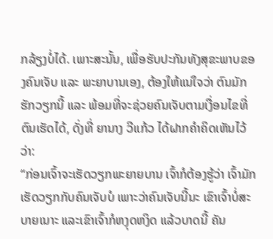ກລ້ຽງບໍ່ໄດ້. ເພາະສະນັ້ນ, ເພື່ອຮັບປະກັນທັງສຸຂະພາບຂອງຄົນເຈັບ ແລະ ພະຍາບານເອງ, ຕ້ອງໃຫ້ແນ່ໃຈວ່າ ຕົນມັກ ຮັກວຽກນີ້ ແລະ ພ້ອມທີ່ຈະຊ່ວຍຄົນເຈັບຕາມເງື່ອນໄຂທີ່ຕົນເຮັດໄດ້, ດັ່ງທີ່ ຍານາງ ວີແກ້ວ ໄດ້ຝາກຄຳຄິດເຫັນໄວ້ວ່າ:
“ກ່ອນເຈົ້າຈະເຮັດວຽກພະຍາຍບານ ເຈົ້າກໍຕ້ອງຮູ້ວ່າ ເຈົ້າມັກເຮັດວຽກກັບຄົນເຈັບບໍ ເພາະວ່າຄົນເຈັບນີ້ນະ ເຂົາເຈົ້າບໍ່ສະບາຍເນາະ ແລະເຂົາເຈົ້າກໍຫງຸດຫງິດ ແລ້ວບາດນີ້ ຄັນ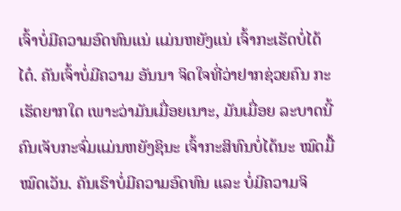ເຈົ້າບໍ່ມີຄວາມອົດທົນແນ່ ແມ່ນຫຍັງແນ່ ເຈົ້າກະເຮັດບໍ່ໄດ້ໄດ໋. ຄັນເຈົ້າບໍ່ມີຄວາມ ອັນນາ ຈິດໃຈທີ່ວ່າຢາກຊ່ວຍຄົນ ກະເຮັດຍາກໃດ ເພາະວ່າມັນເມື່ອຍເນາະ, ມັນເມື່ອຍ ລະບາດນີ້ ຄົນເຈັບກະຈົ່ມແມ່ນຫຍັງຊິນະ ເຈົ້າກະສິທົນບໍ່ໄດ້ນະ ໝົດມື້ໝົດເວັນ. ຄັນເຮົາບໍ່ມີຄວາມອົດທົນ ແລະ ບໍ່ມີຄວາມຈິ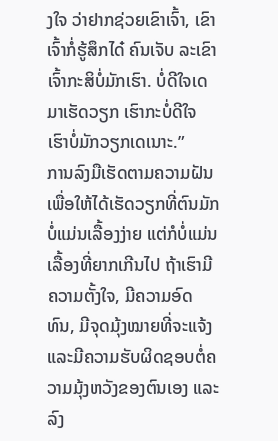ງໃຈ ວ່າຢາກຊ່ວຍເຂົາເຈົ້າ, ເຂົາເຈົ້າກໍ່ຮູ້ສຶກໄດ໋ ຄົນເຈັບ ລະເຂົາເຈົ້າກະສິບໍ່ມັກເຮົາ. ບໍ່ດີໃຈເດ ມາເຮັດວຽກ ເຮົາກະບໍ່ດີໃຈ ເຮົາບໍ່ມັກວຽກເດເນາະ.”
ການລົງມືເຮັດຕາມຄວາມຝັນ ເພື່ອໃຫ້ໄດ້ເຮັດວຽກທີ່ຕົນມັກ ບໍ່ແມ່ນເລື້ອງງ່າຍ ແຕ່ກໍບໍ່ແມ່ນເລື້ອງທີ່ຍາກເກີນໄປ ຖ້າເຮົາມີຄວາມຕັ້ງໃຈ, ມີຄວາມອົດທົນ, ມີຈຸດມຸ້ງໝາຍທີ່ຈະແຈ້ງ ແລະມີຄວາມຮັບຜິດຊອບຕໍ່ຄວາມມຸ້ງຫວັງຂອງຕົນເອງ ແລະ ລົງ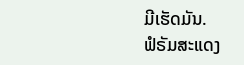ມີເຮັດມັນ.
ຟໍຣັມສະແດງ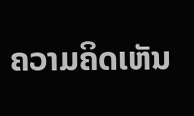ຄວາມຄິດເຫັນ